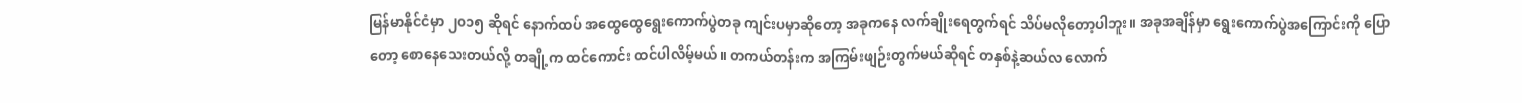မြန်မာနိုင်ငံမှာ ၂ဝ၁၅ ဆိုရင် နောက်ထပ် အထွေထွေရွေးကောက်ပွဲတခု ကျင်းပမှာဆိုတော့ အခုကနေ လက်ချိုးရေတွက်ရင် သိပ်မလိုတော့ပါဘူး။ အခုအချိန်မှာ ရွေးကောက်ပွဲအကြောင်းကို ပြောတော့ စောနေသေးတယ်လို့ တချို့က ထင်ကောင်း ထင်ပါလိမ့်မယ်။ တကယ်တန်းက အကြမ်းဖျဉ်းတွက်မယ်ဆိုရင် တနှစ်နဲ့ဆယ်လ လောက်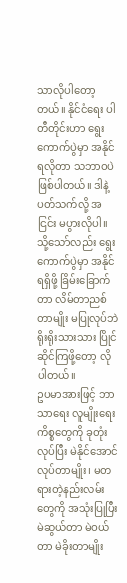သာလိုပါတော့ တယ်။ နိုင်ငံရေး ပါတီတိုင်းဟာ ရွေးကောက်ပွဲမှာ အနိုင်ရလိုတာ သဘာဝပဲ ဖြစ်ပါတယ်။ ဒါနဲ့ ပတ်သက်လို့ အငြင်း မပွားလိုပါ။ သို့သော်လည်း ရွေးကောက်ပွဲမှာ အနိုင်ရရှိဖို့ ခြိမ်းခြောက်တာ လိမ်တာညစ်တာမျိုး မပြုလုပ်ဘဲ ရိုးရိုးသားသား ပြိုင်ဆိုင်ကြဖို့တော့ လိုပါတယ်။
ဥပမာအားဖြင့် ဘာသာရေး လူမျိုးရေး ကိစ္စတွေကို ခုတုံးလုပ်ပြီး မဲနိုင်အောင် လုပ်တာမျိုး၊ မတရားတဲ့နည်းလမ်းတွေကို အသုံးပြုပြီး မဲဆွယ်တာ မဲဝယ်တာ မဲခိုးတာမျိုး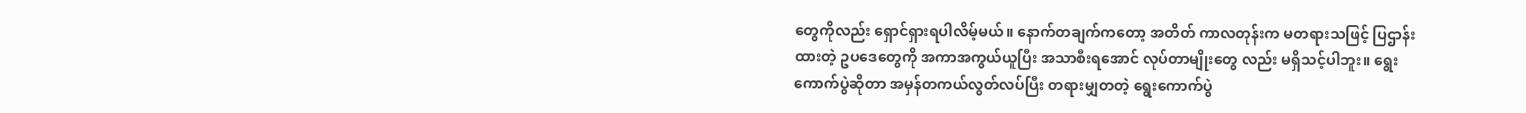တွေကိုလည်း ရှောင်ရှားရပါလိမ့်မယ်။ နောက်တချက်ကတော့ အတိတ် ကာလတုန်းက မတရားသဖြင့် ပြဌာန်းထားတဲ့ ဥပဒေတွေကို အကာအကွယ်ယူပြီး အသာစီးရအောင် လုပ်တာမျိုးတွေ လည်း မရှိသင့်ပါဘူး။ ရွေးကောက်ပွဲဆိုတာ အမှန်တကယ်လွတ်လပ်ပြီး တရားမျှတတဲ့ ရွေးကောက်ပွဲ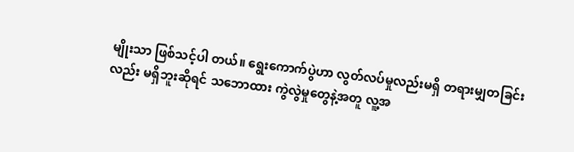မျိုးသာ ဖြစ်သင့်ပါ တယ်။ ရွေးကောက်ပွဲဟာ လွတ်လပ်မှုလည်းမရှိ တရားမျှတခြင်းလည်း မရှိဘူးဆိုရင် သဘောထား ကွဲလွဲမှုတွေနဲ့အတူ လူ့အ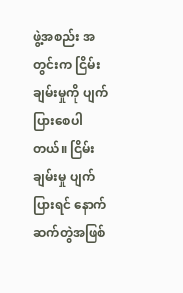ဖွဲ့အစည်း အတွင်းက ငြိမ်းချမ်းမှုကို ပျက်ပြားစေပါတယ်။ ငြိမ်းချမ်းမှု ပျက်ပြားရင် နောက်ဆက်တွဲအဖြစ်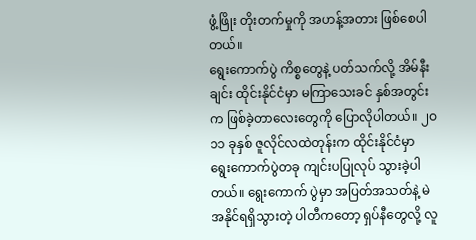ဖွံ့ဖြိုး တိုးတက်မှုကို အဟန့်အတား ဖြစ်စေပါတယ်။
ရွေးကောက်ပွဲ ကိစ္စတွေနဲ့ ပတ်သက်လို့ အိမ်နီးချင်း ထိုင်းနိုင်ငံမှာ မကြာသေးခင် နှစ်အတွင်းက ဖြစ်ခဲ့တာလေးတွေကို ပြောလိုပါတယ်။ ၂ဝ၁၁ ခုနှစ် ဇူလိုင်လထဲတုန်းက ထိုင်းနိုင်ငံမှာ ရွေးကောက်ပွဲတခု ကျင်းပပြုလုပ် သွားခဲ့ပါတယ်။ ရွေးကောက် ပွဲမှာ အပြတ်အသတ်နဲ့ မဲအနိုင်ရရှိသွားတဲ့ ပါတီကတော့ ရှပ်နီတွေလို့ လူ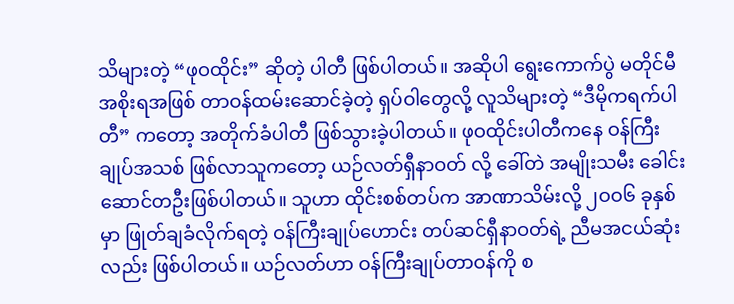သိများတဲ့ “ဖုဝထိုင်း” ဆိုတဲ့ ပါတီ ဖြစ်ပါတယ်။ အဆိုပါ ရွေးကောက်ပွဲ မတိုင်မီ အစိုးရအဖြစ် တာဝန်ထမ်းဆောင်ခဲ့တဲ့ ရှပ်ဝါတွေလို့ လူသိများတဲ့ “ဒီမိုကရက်ပါတီ” ကတော့ အတိုက်ခံပါတီ ဖြစ်သွားခဲ့ပါတယ်။ ဖုဝထိုင်းပါတီကနေ ဝန်ကြီးချုပ်အသစ် ဖြစ်လာသူကတော့ ယဉ်လတ်ရှီနာဝတ် လို့ ခေါ်တဲ အမျိုးသမီး ခေါင်းဆောင်တဦးဖြစ်ပါတယ်။ သူဟာ ထိုင်းစစ်တပ်က အာဏာသိမ်းလို့ ၂ဝဝ၆ ခုနှစ်မှာ ဖြုတ်ချခံလိုက်ရတဲ့ ဝန်ကြီးချုပ်ဟောင်း တပ်ဆင်ရှီနာဝတ်ရဲ့ ညီမအငယ်ဆုံးလည်း ဖြစ်ပါတယ်။ ယဉ်လတ်ဟာ ဝန်ကြီးချုပ်တာဝန်ကို စ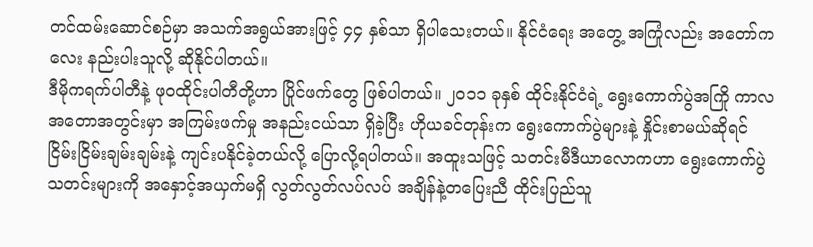တင်ထမ်းဆောင်စဉ်မှာ အသက်အရွယ်အားဖြင့် ၄၄ နှစ်သာ ရှိပါသေးတယ်။ နိုင်ငံရေး အတွေ့ အကြုံလည်း အတော်ကလေး နည်းပါးသူလို့ ဆိုနိုင်ပါတယ်။
ဒီမိုကရက်ပါတီနဲ့ ဖုဝထိုင်းပါတီတို့ဟာ ပြိုင်ဖက်တွေ ဖြစ်ပါတယ်။ ၂ဝ၁၁ ခုနှစ် ထိုင်းနိုင်ငံရဲ့ ရွေးကောက်ပွဲအကြို ကာလ အတောအတွင်းမှာ အကြမ်းဖက်မှု အနည်းငယ်သာ ရှိခဲ့ပြီး ဟိုယခင်တုန်းက ရွေးကောက်ပွဲများနဲ့ နှိုင်းစာမယ်ဆိုရင် ငြိမ်းငြိမ်းချမ်းချမ်းနဲ့ ကျင်းပနိုင်ခဲ့တယ်လို့ ပြောလို့ရပါတယ်။ အထူးသဖြင့် သတင်းမီဒီယာလောကဟာ ရွေးကောက်ပွဲ သတင်းများကို အနှောင့်အယှက်မရှိ လွတ်လွတ်လပ်လပ် အချိန်နဲ့တပြေးညီ ထိုင်းပြည်သူ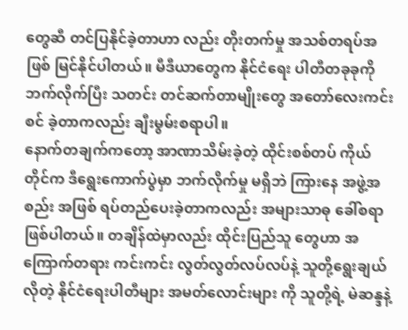တွေဆီ တင်ပြနိုင်ခဲ့တာဟာ လည်း တိုးတက်မှု အသစ်တရပ်အဖြစ် မြင်နိုင်ပါတယ်။ မီဒီယာတွေက နိုင်ငံရေး ပါတီတခုခုကို ဘက်လိုက်ပြီး သတင်း တင်ဆက်တာမျိုးတွေ အတော်လေးကင်းစင် ခဲ့တာကလည်း ချီးမွမ်းစရာပါ။
နောက်တချက်ကတော့ အာဏာသိမ်းခဲ့တဲ့ ထိုင်းစစ်တပ် ကိုယ်တိုင်က ဒီရွေးကောက်ပွဲမှာ ဘက်လိုက်မှု မရှိဘဲ ကြားနေ အဖွဲ့အစည်း အဖြစ် ရပ်တည်ပေးခဲ့တာကလည်း အများသာဓု ခေါ်စရာ ဖြစ်ပါတယ်။ တချိန်ထဲမှာလည်း ထိုင်းပြည်သူ တွေဟာ အကြောက်တရား ကင်းကင်း လွတ်လွတ်လပ်လပ်နဲ့ သူတို့ရွေးချယ်လိုတဲ့ နိုင်ငံရေးပါတီများ အမတ်လောင်းများ ကို သူတို့ရဲ့ မဲဆန္ဒနဲ့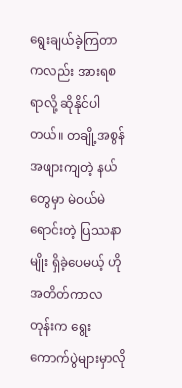ရွေးချယ်ခဲ့ကြတာကလည်း အားရစရာလို့ ဆိုနိုင်ပါတယ်။ တချို့အစွန်အဖျားကျတဲ့ နယ်တွေမှာ မဲဝယ်မဲရောင်းတဲ့ ပြဿနာမျိုး ရှိခဲ့ပေမယ့် ဟိုအတိတ်ကာလ တုန်းက ရွေးကောက်ပွဲများမှာလို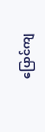ပြောင်ကျ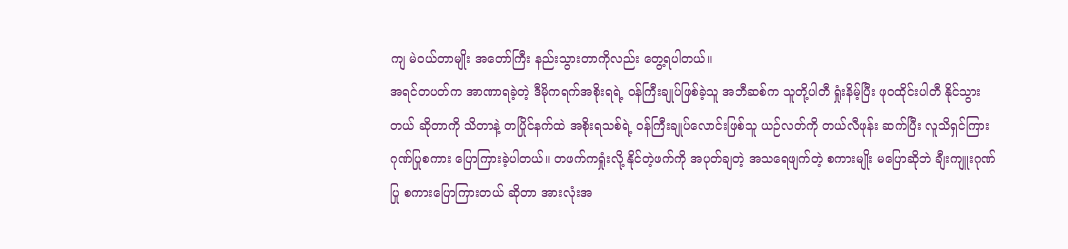ကျ မဲဝယ်တာမျိုး အတော်ကြီး နည်းသွားတာကိုလည်း တွေ့ရပါတယ်။
အရင်တပတ်က အာဏာရခဲ့တဲ့ ဒီမိုကရက်အစိုးရရဲ့ ဝန်ကြီးချုပ်ဖြစ်ခဲ့သူ အဘီဆစ်က သူတို့ပါတီ ရှုံးနိမ့်ပြီး ဖုဝထိုင်းပါတီ နိုင်သွားတယ် ဆိုတာကို သိတာနဲ့ တပြိုင်နက်ထဲ အစိုးရသစ်ရဲ့ ဝန်ကြီးချုပ်လောင်းဖြစ်သူ ယဉ်လတ်ကို တယ်လီဖုန်း ဆက်ပြီး လူသိရှင်ကြား ဂုဏ်ပြုစကား ပြောကြားခဲ့ပါတယ်။ တဖက်ကရှုံးလို့ နိုင်တဲ့ဖက်ကို အပုတ်ချတဲ့ အသရေဖျက်တဲ့ စကားမျိုး မပြောဆိုဘဲ ချီးကျူးဂုဏ်ပြု စကားပြောကြားတယ် ဆိုတာ အားလုံးအ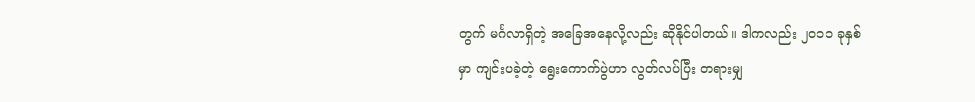တွက် မင်္ဂလာရှိတဲ့ အခြေအနေလို့လည်း ဆိုနိုင်ပါတယ်။ ဒါကလည်း ၂ဝ၁၁ ခုနှစ်မှာ ကျင်းပခဲ့တဲ့ ရွေးကောက်ပွဲဟာ လွတ်လပ်ပြီး တရားမျှ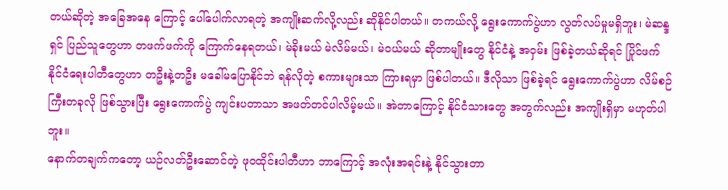တယ်ဆိုတဲ့ အခြေအနေ ကြောင့် ပေါ်ပေါက်လာရတဲ့ အကျိုးဆက်လို့လည်း ဆိုနိုင်ပါတယ်။ တကယ်လို့ ရွေးကောက်ပွဲဟာ လွတ်လပ်မှုမရှိဘူး၊ မဲဆန္ဒရှင် ပြည်သူတွေဟာ တဖက်ဖက်ကို ကြောက်နေရတယ်၊ မဲခိုးမယ် မဲလိမ်မယ်၊ မဲဝယ်မယ် ဆိုတာမျိုးတွေ နိုင်ငံနဲ့ အဝှမ်း ဖြစ်ခဲ့တယ်ဆိုရင် ပြိုင်ဖက် နိုင်ငံရေးပါတီတွေဟာ တဦးနဲ့တဦး မခေါ်မပြောနိုင်ဘဲ ရန်လိုတဲ့ စကားများသာ ကြားရမှာ ဖြစ်ပါတယ်။ ဒီလိုသာ ဖြစ်ခဲ့ရင် ရွေးကောက်ပွဲဟာ လိမ်စဉ်ကြီးတခုလို ဖြစ်သွားပြီး ရွေးကောက်ပွဲ ကျင်းပတာသာ အဖတ်တင်ပါလိမ့်မယ်။ အဲတာကြောင့် နိုင်ငံသားတွေ အတွက်လည်း အကျိုးရှိမှာ မဟုတ်ပါဘူး။
နောက်တချက်ကတော့ ယဉ်လတ်ဦးဆောင်တဲ့ ဖုဝထိုင်းပါတီဟာ ဘာကြောင့် အလုံးအရင်းနဲ့ နိုင်သွားတာ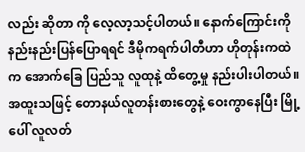လည်း ဆိုတာ ကို လေ့လာ့သင့်ပါတယ်။ နောက်ကြောင်းကို နည်းနည်းပြန်ပြောရရင် ဒီမိုကရက်ပါတီဟာ ဟိုတုန်းကထဲက အောက်ခြေ ပြည်သူ လူထုနဲ့ ထိတွေ့မှု နည်းပါးပါတယ်။ အထူးသဖြင့် တောနယ်လူတန်းစားတွေနဲ့ ဝေးကွာနေပြီး မြို့ပေါ် လူလတ်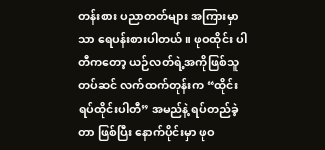တန်းစား ပညာတတ်များ အကြားမှာသာ ရေပန်းစားပါတယ်။ ဖုဝထိုင်း ပါတီကတော့ ယဉ်လတ်ရဲ့အကိုဖြစ်သူ တပ်ဆင် လက်ထက်တုန်းက “ထိုင်းရပ်ထိုင်းပါတီ” အမည်နဲ့ ရပ်တည်ခဲ့တာ ဖြစ်ပြီး နောက်ပိုင်းမှာ ဖုဝ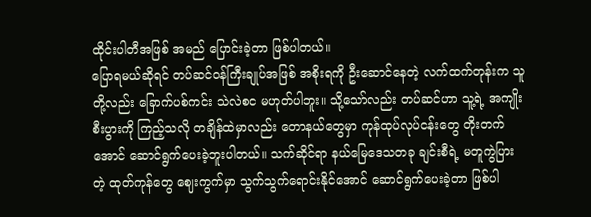ထိုင်းပါတီအဖြစ် အမည် ပြောင်းခဲ့တာ ဖြစ်ပါတယ်။
ပြောရမယ်ဆိုရင် တပ်ဆင်ဝန်ကြီးချုပ်အဖြစ် အစိုးရကို ဦးဆောင်နေတဲ့ လက်ထက်တုန်းက သူတို့လည်း ခြောက်ပစ်ကင်း သဲလဲစင မဟုတ်ပါဘူး။ သို့သော်လည်း တပ်ဆင်ဟာ သူ့ရဲ့ အကျိုးစီးပွားကို ကြည့်သလို တချိန်ထဲမှာလည်း တောနယ်တွေမှာ ကုန်ထုပ်လုပ်ငန်းတွေ တိုးတက်အောင် ဆောင်ရွက်ပေးခဲ့ဘူးပါတယ်။ သက်ဆိုင်ရာ နယ်မြေဒေသတခု ချင်းစီရဲ့ မတူကွဲပြားတဲ့ ထုတ်ကုန်တွေ ဈေးကွက်မှာ သွက်သွက်ရောင်းနိုင်အောင် ဆောင်ရွက်ပေးခဲ့တာ ဖြစ်ပါ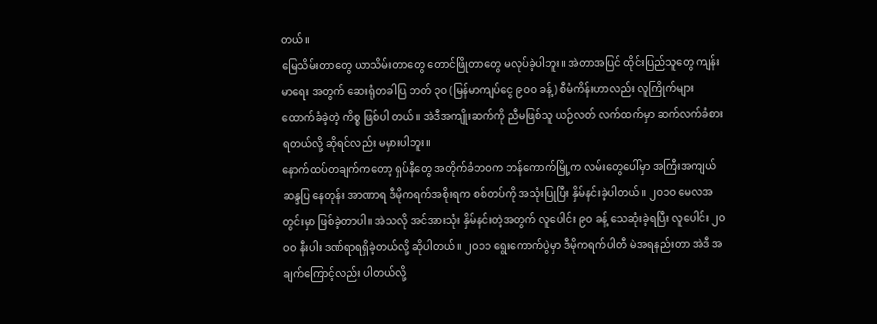တယ်။
မြေသိမ်းတာတွေ ယာသိမ်းတာတွေ တောင်ဖြိုတာတွေ မလုပ်ခဲ့ပါဘူး။ အဲတာအပြင် ထိုင်းပြည်သူတွေ ကျန်းမာရေး အတွက် ဆေးရုံတခါပြ ဘတ် ၃ဝ (မြန်မာကျပ်ငွေ ၉ဝဝ ခန့်) စီမံကိန်းဟာလည်း လူကြိုက်များ ထောက်ခံခဲ့တဲ့ ကိစ္စ ဖြစ်ပါ တယ်။ အဲဒီအကျိုးဆက်ကို ညီမဖြစ်သူ ယဉ်လတ် လက်ထက်မှာ ဆက်လက်ခံစား ရတယ်လို့ ဆိုရင်လည်း မမှားပါဘူး။
နောက်ထပ်တချက်ကတော့ ရှပ်နီတွေ အတိုက်ခံဘဝက ဘန်ကောက်မြို့က လမ်းတွေပေါ်မှာ အကြီးအကျယ် ဆန္ဒပြ နေတုန်း အာဏာရ ဒီမိုကရက်အစိုးရက စစ်တပ်ကို အသုံးပြုပြီး နှိမ်နင်းခဲ့ပါတယ်။ ၂ဝ၁ဝ မေလအတွင်းမှာ ဖြစ်ခဲ့တာပါ။ အဲသလို အင်အားသုံး နှိမ်နင်းတဲ့အတွက် လူပေါင်း ၉ဝ ခန့် သေဆုံးခဲ့ရပြီး လူပေါင်း ၂ဝဝဝ နီးပါး ဒဏ်ရာရရှိခဲ့တယ်လို့ ဆိုပါတယ်။ ၂ဝ၁၁ ရွေးကောက်ပွဲမှာ ဒီမိုကရက်ပါတီ မဲအရနည်းတာ အဲဒီ အချက်ကြောင့်လည်း ပါတယ်လို့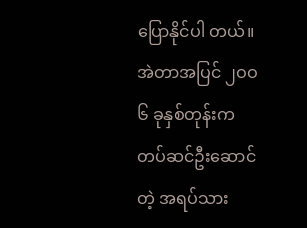ပြောနိုင်ပါ တယ်။ အဲတာအပြင် ၂ဝဝ၆ ခုနှစ်တုန်းက တပ်ဆင်ဦးဆောင်တဲ့ အရပ်သား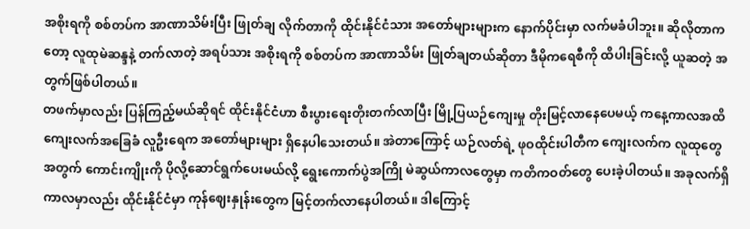အစိုးရကို စစ်တပ်က အာဏာသိမ်းပြီး ဖြုတ်ချ လိုက်တာကို ထိုင်းနိုင်ငံသား အတော်များများက နောက်ပိုင်းမှာ လက်မခံပါဘူး။ ဆိုလိုတာကတော့ လူထုမဲဆန္ဒနဲ့ တက်လာတဲ့ အရပ်သား အစိုးရကို စစ်တပ်က အာဏာသိမ်း ဖြုတ်ချတယ်ဆိုတာ ဒီမိုကရေစီကို ထိပါးခြင်းလို့ ယူဆတဲ့ အတွက်ဖြစ်ပါတယ်။
တဖက်မှာလည်း ပြန်ကြည့်မယ်ဆိုရင် ထိုင်းနိုင်ငံဟာ စီးပွားရေးတိုးတက်လာပြီး မြို့ပြယဉ်ကျေးမှု တိုးမြင့်လာနေပေမယ့် ကနေ့ကာလအထိ ကျေးလက်အခြေခံ လူဦးရေက အတော်များများ ရှိနေပါသေးတယ်။ အဲတာကြောင့် ယဉ်လတ်ရဲ့ ဖုဝထိုင်းပါတီက ကျေးလက်က လူထုတွေအတွက် ကောင်းကျိုးကို ပိုလို့ဆောင်ရွက်ပေးမယ်လို့ ရွေးကောက်ပွဲအကြို မဲဆွယ်ကာလတွေမှာ ကတိကဝတ်တွေ ပေးခဲ့ပါတယ်။ အခုလက်ရှိ ကာလမှာလည်း ထိုင်းနိုင်ငံမှာ ကုန်ဈေးနှုန်းတွေက မြင့်တက်လာနေပါတယ်။ ဒါကြောင့်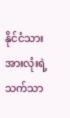နိုင်ငံသားအားလုံးရဲ့ သက်သာ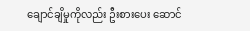ချောင်ချိမှုကိုလည်း ဦးစားပေး ဆောင်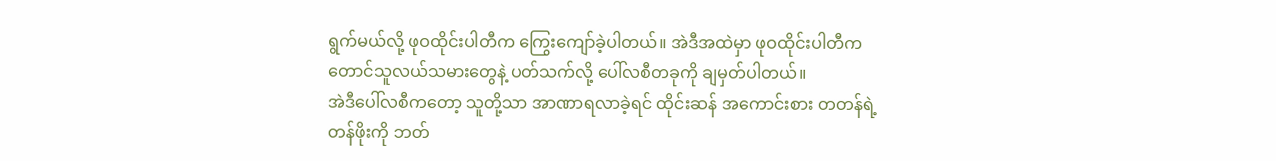ရွက်မယ်လို့ ဖုဝထိုင်းပါတီက ကြွေးကျော်ခဲ့ပါတယ်။ အဲဒီအထဲမှာ ဖုဝထိုင်းပါတီက တောင်သူလယ်သမားတွေနဲ့ ပတ်သက်လို့ ပေါ်လစီတခုကို ချမှတ်ပါတယ်။
အဲဒီပေါ်လစီကတော့ သူတို့သာ အာဏာရလာခဲ့ရင် ထိုင်းဆန် အကောင်းစား တတန်ရဲ့ တန်ဖိုးကို ဘတ်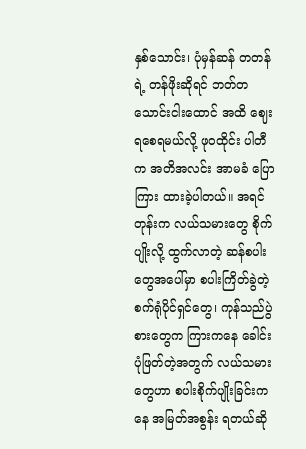နှစ်သောင်း၊ ပုံမှန်ဆန် တတန်ရဲ့ တန်ဖိုးဆိုရင် ဘတ်တသောင်းငါးထောင် အထိ ဈေးရစေရမယ်လို့ ဖုဝထိုင်း ပါတီက အတိအလင်း အာမခံ ပြောကြား ထားခဲ့ပါတယ်။ အရင်တုန်းက လယ်သမားတွေ စိုက်ပျိုးလို့ ထွက်လာတဲ့ ဆန်စပါးတွေအပေါ်မှာ စပါးကြိတ်ခွဲတဲ့ စက်ရုံပိုင်ရှင်တွေ၊ ကုန်သည်ပွဲစားတွေက ကြားကနေ ခေါင်းပုံဖြတ်တဲ့အတွက် လယ်သမားတွေဟာ စပါးစိုက်ပျိုးခြင်းကနေ အမြတ်အစွန်း ရတယ်ဆို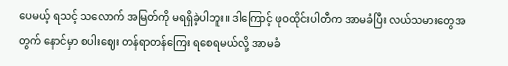ပေမယ့် ရသင့် သလောက် အမြတ်ကို မရရှိခဲ့ပါဘူး။ ဒါကြောင့် ဖုဝထိုင်းပါတီက အာမခံပြီး လယ်သမားတွေအတွက် နောင်မှာ စပါးဈေး တန်ရာတန်ကြေး ရစေရမယ်လို့ အာမခံ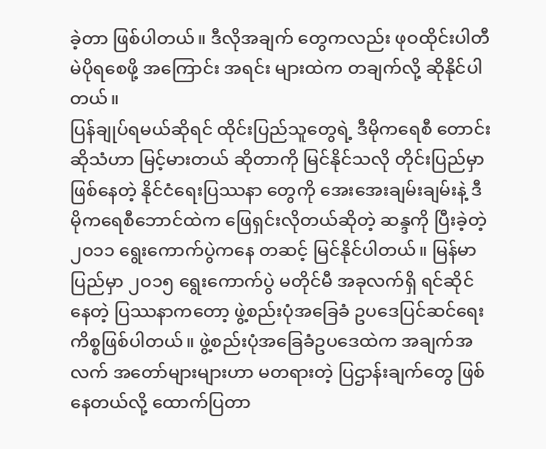ခဲ့တာ ဖြစ်ပါတယ်။ ဒီလိုအချက် တွေကလည်း ဖုဝထိုင်းပါတီ မဲပိုရစေဖို့ အကြောင်း အရင်း များထဲက တချက်လို့ ဆိုနိုင်ပါတယ်။
ပြန်ချုပ်ရမယ်ဆိုရင် ထိုင်းပြည်သူတွေရဲ့ ဒီမိုကရေစီ တောင်းဆိုသံဟာ မြင့်မားတယ် ဆိုတာကို မြင်နိုင်သလို တိုင်းပြည်မှာ ဖြစ်နေတဲ့ နိုင်ငံရေးပြဿနာ တွေကို အေးအေးချမ်းချမ်းနဲ့ ဒီမိုကရေစီဘောင်ထဲက ဖြေရှင်းလိုတယ်ဆိုတဲ့ ဆန္ဒကို ပြီးခဲ့တဲ့ ၂ဝ၁၁ ရွေးကောက်ပွဲကနေ တဆင့် မြင်နိုင်ပါတယ်။ မြန်မာပြည်မှာ ၂ဝ၁၅ ရွေးကောက်ပွဲ မတိုင်မီ အခုလက်ရှိ ရင်ဆိုင် နေတဲ့ ပြဿနာကတော့ ဖွဲ့စည်းပုံအခြေခံ ဥပဒေပြင်ဆင်ရေး ကိစ္စဖြစ်ပါတယ်။ ဖွဲ့စည်းပုံအခြေခံဥပဒေထဲက အချက်အလက် အတော်များများဟာ မတရားတဲ့ ပြဌာန်းချက်တွေ ဖြစ်နေတယ်လို့ ထောက်ပြတာ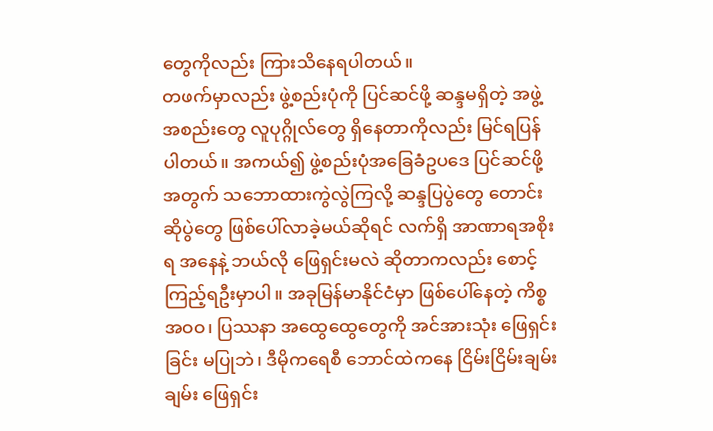တွေကိုလည်း ကြားသိနေရပါတယ်။
တဖက်မှာလည်း ဖွဲ့စည်းပုံကို ပြင်ဆင်ဖို့ ဆန္ဒမရှိတဲ့ အဖွဲ့အစည်းတွေ လူပုဂ္ဂိုလ်တွေ ရှိနေတာကိုလည်း မြင်ရပြန်ပါတယ်။ အကယ်၍ ဖွဲ့စည်းပုံအခြေခံဥပဒေ ပြင်ဆင်ဖို့အတွက် သဘောထားကွဲလွဲကြလို့ ဆန္ဒပြပွဲတွေ တောင်းဆိုပွဲတွေ ဖြစ်ပေါ်လာခဲ့မယ်ဆိုရင် လက်ရှိ အာဏာရအစိုးရ အနေနဲ့ ဘယ်လို ဖြေရှင်းမလဲ ဆိုတာကလည်း စောင့်ကြည့်ရဦးမှာပါ။ အခုမြန်မာနိုင်ငံမှာ ဖြစ်ပေါ်နေတဲ့ ကိစ္စအဝဝ၊ ပြဿနာ အထွေထွေတွေကို အင်အားသုံး ဖြေရှင်းခြင်း မပြုဘဲ၊ ဒီမိုကရေစီ ဘောင်ထဲကနေ ငြိမ်းငြိမ်းချမ်းချမ်း ဖြေရှင်း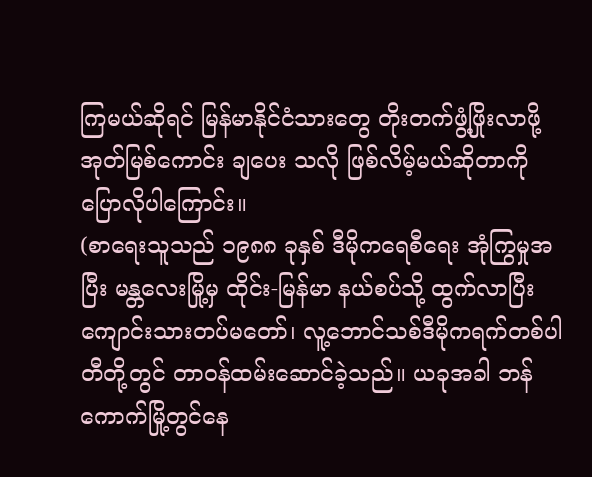ကြမယ်ဆိုရင် မြန်မာနိုင်ငံသားတွေ တိုးတက်ဖွံ့ဖြိုးလာဖို့ အုတ်မြစ်ကောင်း ချပေး သလို ဖြစ်လိမ့်မယ်ဆိုတာကို ပြောလိုပါကြောင်း။
(စာရေးသူသည် ၁၉၈၈ ခုနှစ် ဒီမိုကရေစီရေး အုံကြွမှုအပြီး မန္တလေးမြို့မှ ထိုင်း-မြန်မာ နယ်စပ်သို့ ထွက်လာပြီး ကျောင်းသားတပ်မတော်၊ လူ့ဘောင်သစ်ဒီမိုကရက်တစ်ပါတီတို့တွင် တာဝန်ထမ်းဆောင်ခဲ့သည်။ ယခုအခါ ဘန်ကောက်မြို့တွင်နေ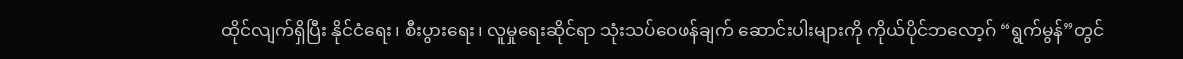ထိုင်လျက်ရှိပြီး နိုင်ငံရေး၊ စီးပွားရေး၊ လူမှုရေးဆိုင်ရာ သုံးသပ်ဝေဖန်ချက် ဆောင်းပါးများကို ကိုယ်ပိုင်ဘလော့ဂ် “ရွက်မွန်”တွင်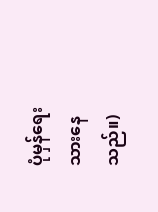ပုံမှန်ရေးသားနေသည်။)